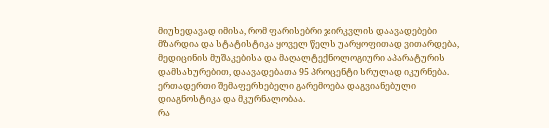მიუხედავად იმისა, რომ ფარისებრი ჯირკვლის დაავადებები მზარდია და სტატისტიკა ყოველ წელს უარყოფითად ვითარდება, მედიცინის მუშაკებისა და მაღალტექნოლოგიური აპარატურის დამსახურებით, დაავადებათა 95 პროცენტი სრულად იკურნება. ერთადერთი შემაფერხებელი გარემოება დაგვიანებული დიაგნოსტიკა და მკურნალობაა.
რა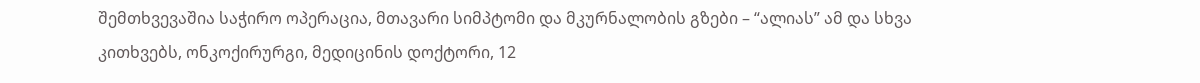შემთხვევაშია საჭირო ოპერაცია, მთავარი სიმპტომი და მკურნალობის გზები – “ალიას” ამ და სხვა კითხვებს, ონკოქირურგი, მედიცინის დოქტორი, 12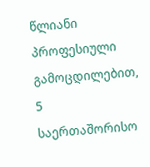წლიანი პროფესიული გამოცდილებით, 5 საერთაშორისო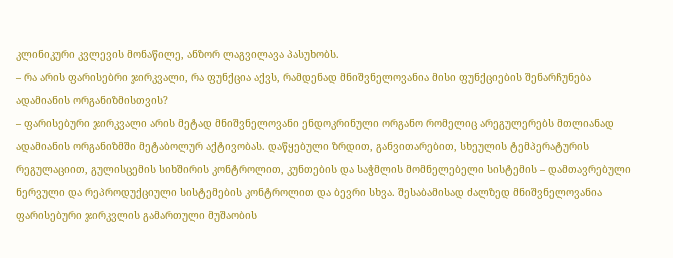კლინიკური კვლევის მონაწილე, ანზორ ლაგვილავა პასუხობს.
– რა არის ფარისებრი ჯირკვალი, რა ფუნქცია აქვს, რამდენად მნიშვნელოვანია მისი ფუნქციების შენარჩუნება ადამიანის ორგანიზმისთვის?
– ფარისებური ჯირკვალი არის მეტად მნიშვნელოვანი ენდოკრინული ორგანო რომელიც არეგულერებს მთლიანად ადამიანის ორგანიზმში მეტაბოლურ აქტივობას. დაწყებული ზრდით, განვითარებით, სხეულის ტემპერატურის რეგულაციით, გულისცემის სიხშირის კონტროლით, კუნთების და საჭმლის მომნელებელი სისტემის – დამთავრებული ნერვული და რეპროდუქციული სისტემების კონტროლით და ბევრი სხვა. შესაბამისად ძალზედ მნიშვნელოვანია ფარისებური ჯირკვლის გამართული მუშაობის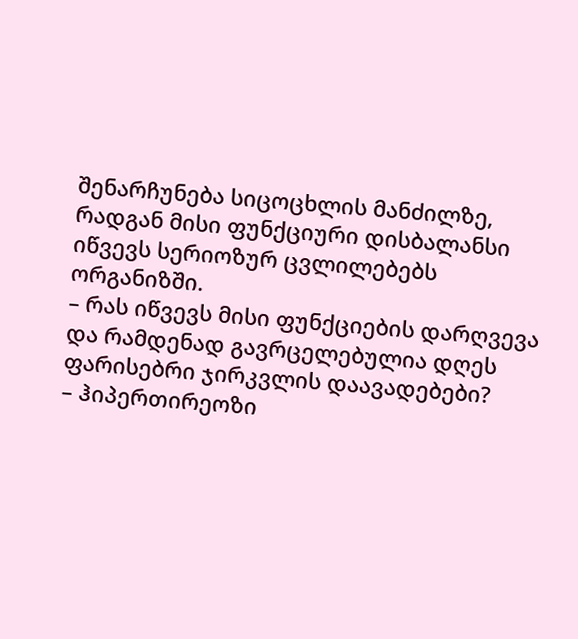შენარჩუნება სიცოცხლის მანძილზე, რადგან მისი ფუნქციური დისბალანსი იწვევს სერიოზურ ცვლილებებს ორგანიზში.
– რას იწვევს მისი ფუნქციების დარღვევა და რამდენად გავრცელებულია დღეს ფარისებრი ჯირკვლის დაავადებები?
– ჰიპერთირეოზი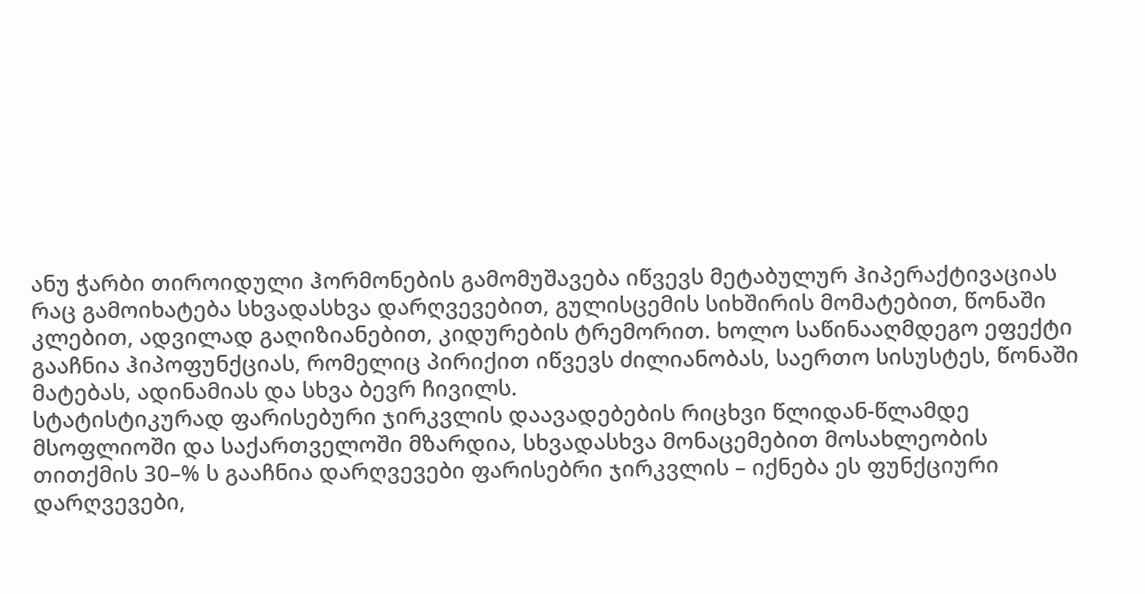ანუ ჭარბი თიროიდული ჰორმონების გამომუშავება იწვევს მეტაბულურ ჰიპერაქტივაციას რაც გამოიხატება სხვადასხვა დარღვევებით, გულისცემის სიხშირის მომატებით, წონაში კლებით, ადვილად გაღიზიანებით, კიდურების ტრემორით. ხოლო საწინააღმდეგო ეფექტი გააჩნია ჰიპოფუნქციას, რომელიც პირიქით იწვევს ძილიანობას, საერთო სისუსტეს, წონაში მატებას, ადინამიას და სხვა ბევრ ჩივილს.
სტატისტიკურად ფარისებური ჯირკვლის დაავადებების რიცხვი წლიდან-წლამდე მსოფლიოში და საქართველოში მზარდია, სხვადასხვა მონაცემებით მოსახლეობის თითქმის 30–% ს გააჩნია დარღვევები ფარისებრი ჯირკვლის – იქნება ეს ფუნქციური დარღვევები,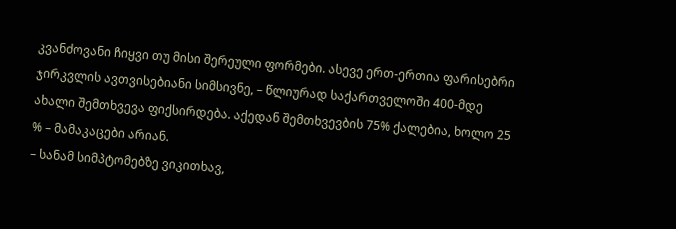კვანძოვანი ჩიყვი თუ მისი შერეული ფორმები. ასევე ერთ-ერთია ფარისებრი ჯირკვლის ავთვისებიანი სიმსივნე, – წლიურად საქართველოში 400-მდე ახალი შემთხვევა ფიქსირდება. აქედან შემთხვევბის 75% ქალებია, ხოლო 25 % – მამაკაცები არიან.
– სანამ სიმპტომებზე ვიკითხავ,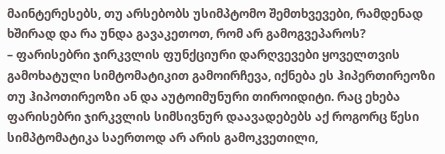მაინტერესებს, თუ არსებობს უსიმპტომო შემთხვევები, რამდენად ხშირად და რა უნდა გავაკეთოთ, რომ არ გამოგვეპაროს?
– ფარისებრი ჯირკვლის ფუნქციური დარღვევები ყოველთვის გამოხატული სიმტომატიკით გამოირჩევა, იქნება ეს ჰიპერთირეოზი თუ ჰიპოთირეოზი ან და აუტოიმუნური თიროიდიტი. რაც ეხება ფარისებრი ჯირკვლის სიმსივნურ დაავადებებს აქ როგორც წესი სიმპტომატიკა საერთოდ არ არის გამოკვეთილი,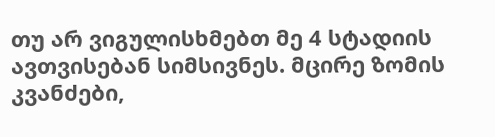თუ არ ვიგულისხმებთ მე 4 სტადიის ავთვისებან სიმსივნეს. მცირე ზომის კვანძები,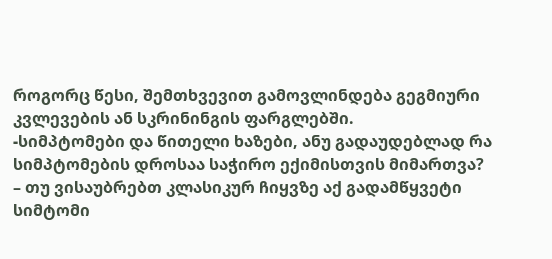როგორც წესი, შემთხვევით გამოვლინდება გეგმიური კვლევების ან სკრინინგის ფარგლებში.
-სიმპტომები და წითელი ხაზები, ანუ გადაუდებლად რა სიმპტომების დროსაა საჭირო ექიმისთვის მიმართვა?
– თუ ვისაუბრებთ კლასიკურ ჩიყვზე აქ გადამწყვეტი სიმტომი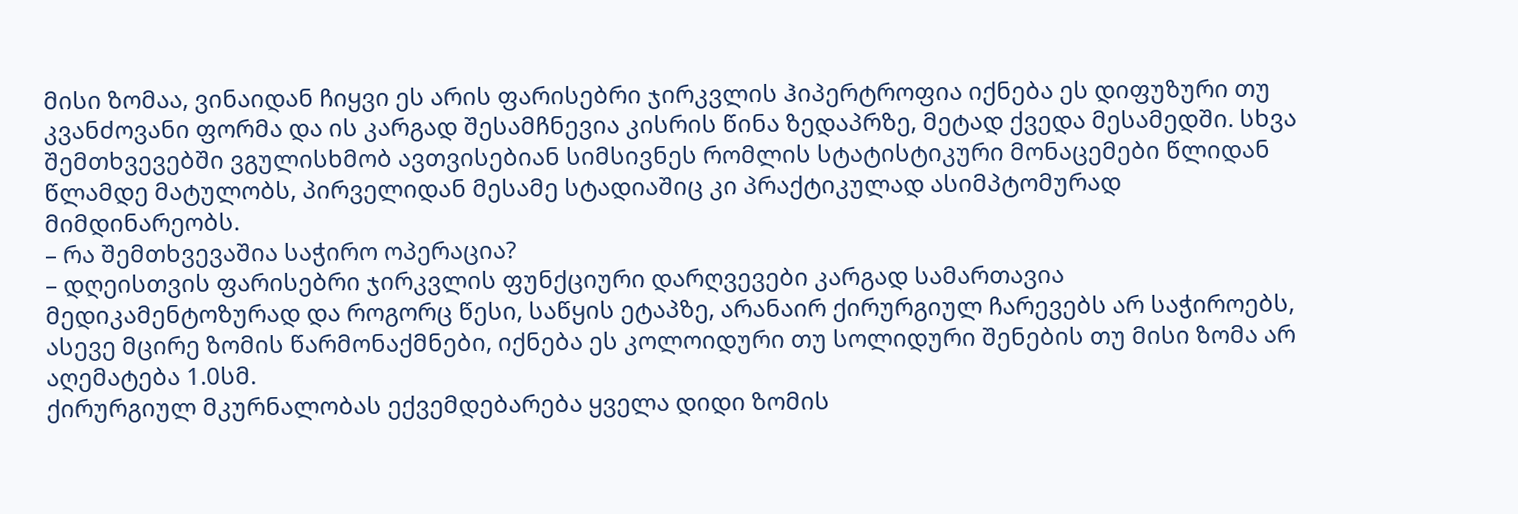მისი ზომაა, ვინაიდან ჩიყვი ეს არის ფარისებრი ჯირკვლის ჰიპერტროფია იქნება ეს დიფუზური თუ კვანძოვანი ფორმა და ის კარგად შესამჩნევია კისრის წინა ზედაპრზე, მეტად ქვედა მესამედში. სხვა შემთხვევებში ვგულისხმობ ავთვისებიან სიმსივნეს რომლის სტატისტიკური მონაცემები წლიდან წლამდე მატულობს, პირველიდან მესამე სტადიაშიც კი პრაქტიკულად ასიმპტომურად მიმდინარეობს.
– რა შემთხვევაშია საჭირო ოპერაცია?
– დღეისთვის ფარისებრი ჯირკვლის ფუნქციური დარღვევები კარგად სამართავია მედიკამენტოზურად და როგორც წესი, საწყის ეტაპზე, არანაირ ქირურგიულ ჩარევებს არ საჭიროებს, ასევე მცირე ზომის წარმონაქმნები, იქნება ეს კოლოიდური თუ სოლიდური შენების თუ მისი ზომა არ აღემატება 1.0სმ.
ქირურგიულ მკურნალობას ექვემდებარება ყველა დიდი ზომის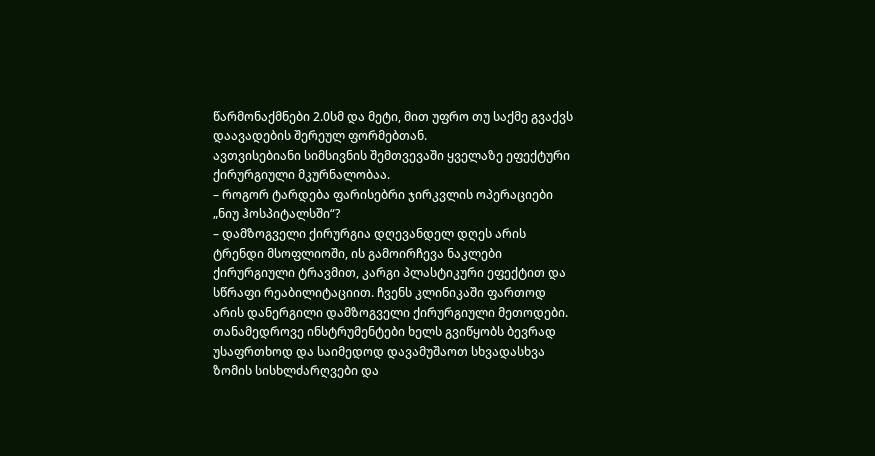წარმონაქმნები 2.0სმ და მეტი, მით უფრო თუ საქმე გვაქვს დაავადების შერეულ ფორმებთან.
ავთვისებიანი სიმსივნის შემთვევაში ყველაზე ეფექტური ქირურგიული მკურნალობაა.
– როგორ ტარდება ფარისებრი ჯირკვლის ოპერაციები „ნიუ ჰოსპიტალსში“?
– დამზოგველი ქირურგია დღევანდელ დღეს არის ტრენდი მსოფლიოში, ის გამოირჩევა ნაკლები ქირურგიული ტრავმით, კარგი პლასტიკური ეფექტით და სწრაფი რეაბილიტაციით. ჩვენს კლინიკაში ფართოდ არის დანერგილი დამზოგველი ქირურგიული მეთოდები.
თანამედროვე ინსტრუმენტები ხელს გვიწყობს ბევრად უსაფრთხოდ და საიმედოდ დავამუშაოთ სხვადასხვა ზომის სისხლძარღვები და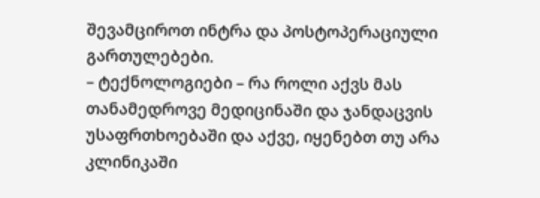შევამციროთ ინტრა და პოსტოპერაციული გართულებები.
– ტექნოლოგიები – რა როლი აქვს მას თანამედროვე მედიცინაში და ჯანდაცვის უსაფრთხოებაში და აქვე, იყენებთ თუ არა კლინიკაში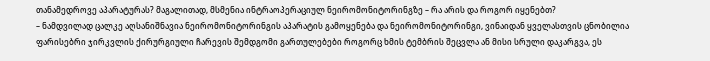თანამედროვე აპარატურას? მაგალითად, მსმენია ინტრაოპერაციულ ნეირომონიტორინგზე – რა არის და როგორ იყენებთ?
– ნამდვილად ცალკე აღსანიშნავია ნეირომონიტორინგის აპარატის გამოყენება და ნეირომონიტორინგი, ვინაიდან ყველასთვის ცნობილია ფარისებრი ჯირკვლის ქირურგიული ჩარევის შემდგომი გართულებები როგორც ხმის ტემბრის შეცვლა ან მისი სრული დაკარგვა, ეს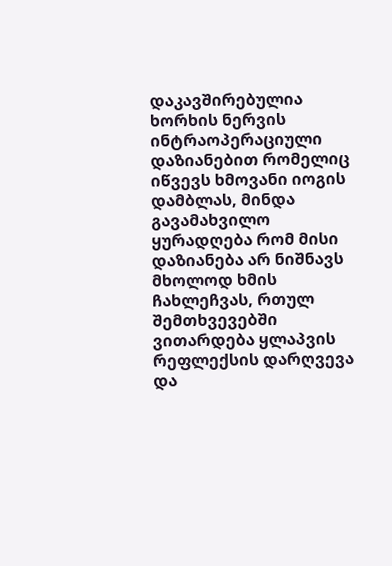დაკავშირებულია ხორხის ნერვის ინტრაოპერაციული დაზიანებით რომელიც იწვევს ხმოვანი იოგის დამბლას, მინდა გავამახვილო ყურადღება რომ მისი დაზიანება არ ნიშნავს მხოლოდ ხმის ჩახლეჩვას, რთულ შემთხვევებში ვითარდება ყლაპვის რეფლექსის დარღვევა და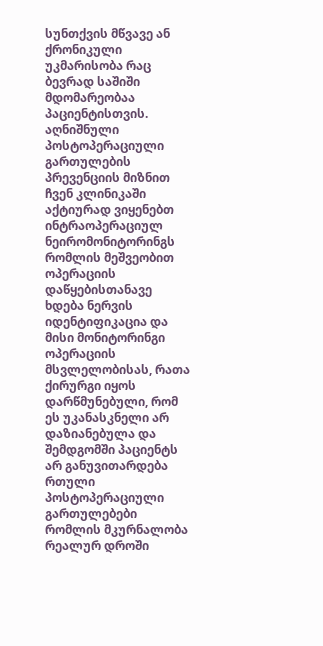სუნთქვის მწვავე ან ქრონიკული უკმარისობა რაც ბევრად საშიში მდომარეობაა პაციენტისთვის. აღნიშნული პოსტოპერაციული გართულების პრევენციის მიზნით ჩვენ კლინიკაში აქტიურად ვიყენებთ ინტრაოპერაციულ ნეირომონიტორინგს რომლის მეშვეობით ოპერაციის დაწყებისთანავე ხდება ნერვის იდენტიფიკაცია და მისი მონიტორინგი ოპერაციის მსვლელობისას, რათა ქირურგი იყოს დარწმუნებული, რომ ეს უკანასკნელი არ დაზიანებულა და შემდგომში პაციენტს არ განუვითარდება რთული პოსტოპერაციული გართულებები რომლის მკურნალობა რეალურ დროში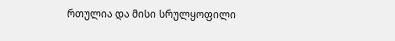რთულია და მისი სრულყოფილი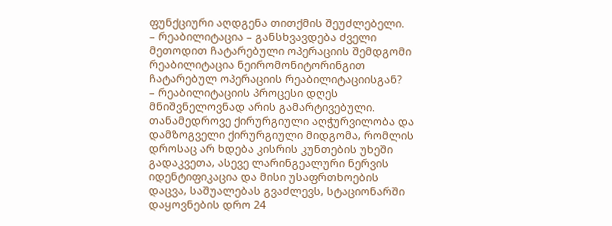ფუნქციური აღდგენა თითქმის შეუძლებელი.
– რეაბილიტაცია – განსხვავდება ძველი მეთოდით ჩატარებული ოპერაციის შემდგომი რეაბილიტაცია ნეირომონიტორინგით ჩატარებულ ოპერაციის რეაბილიტაციისგან?
– რეაბილიტაციის პროცესი დღეს მნიშვნელოვნად არის გამარტივებული. თანამედროვე ქირურგიული აღჭურვილობა და დამზოგველი ქირურგიული მიდგომა, რომლის დროსაც არ ხდება კისრის კუნთების უხეში გადაკვეთა, ასევე ლარინგეალური ნერვის იდენტიფიკაცია და მისი უსაფრთხოების დაცვა, საშუალებას გვაძლევს, სტაციონარში დაყოვნების დრო 24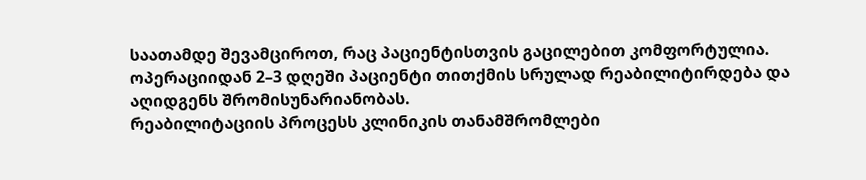საათამდე შევამციროთ, რაც პაციენტისთვის გაცილებით კომფორტულია.
ოპერაციიდან 2–3 დღეში პაციენტი თითქმის სრულად რეაბილიტირდება და აღიდგენს შრომისუნარიანობას.
რეაბილიტაციის პროცესს კლინიკის თანამშრომლები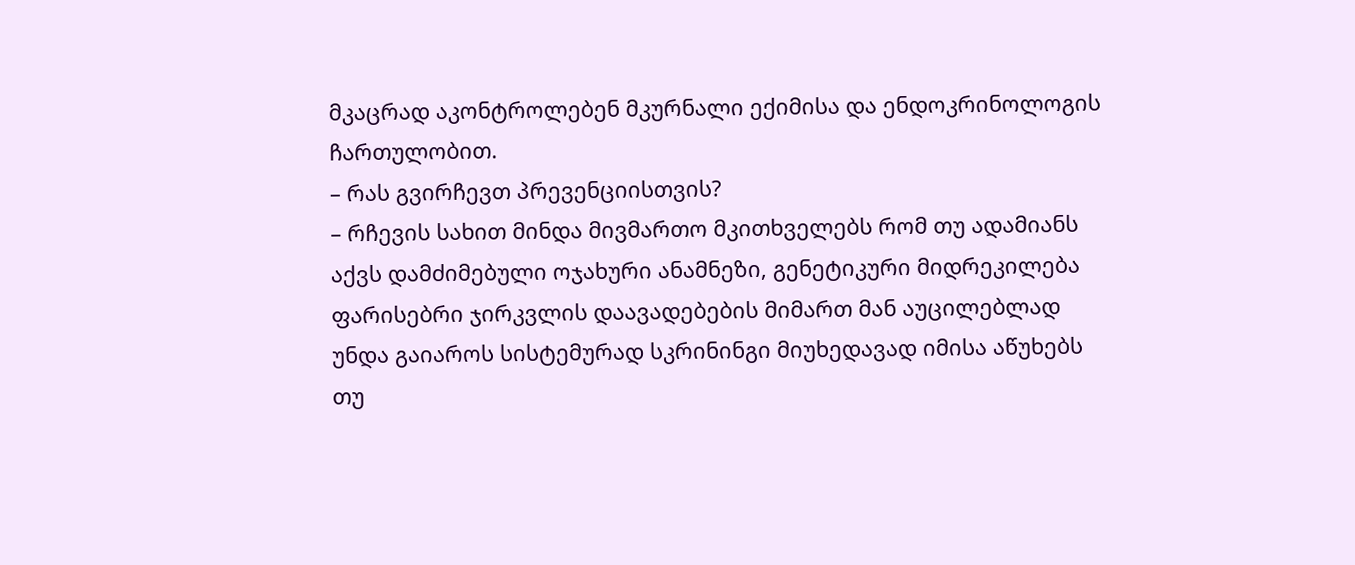მკაცრად აკონტროლებენ მკურნალი ექიმისა და ენდოკრინოლოგის ჩართულობით.
– რას გვირჩევთ პრევენციისთვის?
– რჩევის სახით მინდა მივმართო მკითხველებს რომ თუ ადამიანს აქვს დამძიმებული ოჯახური ანამნეზი, გენეტიკური მიდრეკილება ფარისებრი ჯირკვლის დაავადებების მიმართ მან აუცილებლად უნდა გაიაროს სისტემურად სკრინინგი მიუხედავად იმისა აწუხებს თუ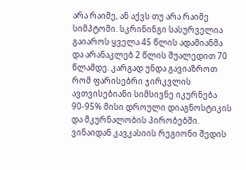არა რაიმე, ან აქვს თუ არა რაიმე სიმპტომი. სკრინინგი სასურველია გაიაროს ყველა 45 წლის ადამიანმა და არანაკლებ 2 წლის შუალედით 70 წლამდე. კარგად უნდა გავიაზროთ რომ ფარისებრი ჯირკვლის ავთვისებიანი სიმსივნე იკურნება 90-95% მისი დროული დიაგნოსტიკის და მკურნალობის პირობებში.
ვინაიდან კავკასიის რეგიონი შედის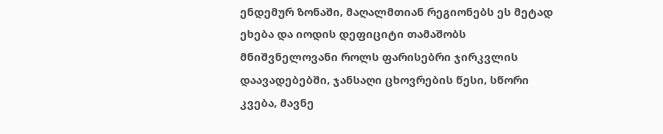ენდემურ ზონაში, მაღალმთიან რეგიონებს ეს მეტად ეხება და იოდის დეფიციტი თამაშობს მნიშვნელოვანი როლს ფარისებრი ჯირკვლის დაავადებებში, ჯანსაღი ცხოვრების წესი, სწორი კვება, მავნე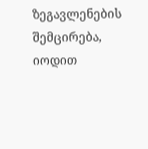ზეგავლენების შემცირება, იოდით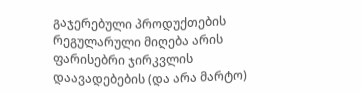გაჯერებული პროდუქთების რეგულარული მიღება არის ფარისებრი ჯირკვლის დაავადებების (და არა მარტო)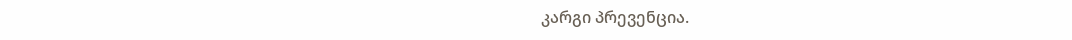კარგი პრევენცია.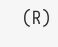(R)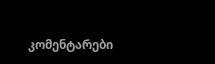კომენტარები